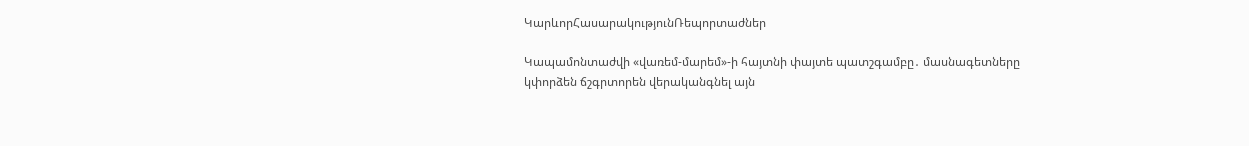ԿարևորՀասարակությունՌեպորտաժներ

Կապամոնտաժվի «վառեմ-մարեմ»-ի հայտնի փայտե պատշգամբը․ մասնագետները  կփորձեն ճշգրտորեն վերականգնել այն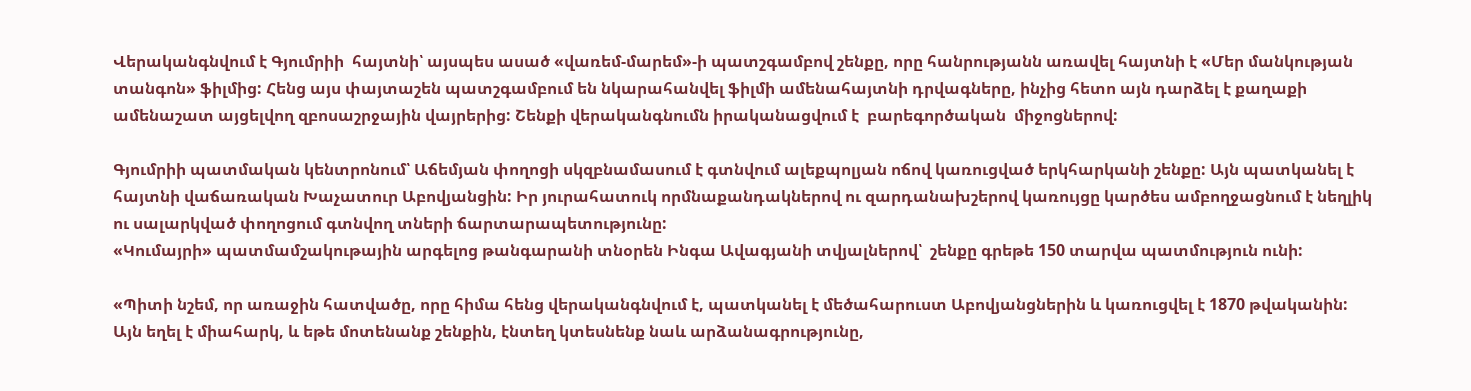Վերականգնվում է Գյումրիի  հայտնի՝ այսպես ասած «վառեմ-մարեմ»-ի պատշգամբով շենքը, որը հանրությանն առավել հայտնի է «Մեր մանկության տանգոն» ֆիլմից: Հենց այս փայտաշեն պատշգամբում են նկարահանվել ֆիլմի ամենահայտնի դրվագները, ինչից հետո այն դարձել է քաղաքի ամենաշատ այցելվող զբոսաշրջային վայրերից: Շենքի վերականգնումն իրականացվում է  բարեգործական  միջոցներով:

Գյումրիի պատմական կենտրոնում՝ Աճեմյան փողոցի սկզբնամասում է գտնվում ալեքպոլյան ոճով կառուցված երկհարկանի շենքը: Այն պատկանել է հայտնի վաճառական Խաչատուր Աբովյանցին: Իր յուրահատուկ որմնաքանդակներով ու զարդանախշերով կառույցը կարծես ամբողջացնում է նեղլիկ ու սալարկված փողոցում գտնվող տների ճարտարապետությունը:
«Կումայրի» պատմամշակութային արգելոց թանգարանի տնօրեն Ինգա Ավագյանի տվյալներով՝  շենքը գրեթե 150 տարվա պատմություն ունի:

«Պիտի նշեմ, որ առաջին հատվածը, որը հիմա հենց վերականգնվում է, պատկանել է մեծահարուստ Աբովյանցներին և կառուցվել է 1870 թվականին: Այն եղել է միահարկ, և եթե մոտենանք շենքին, էնտեղ կտեսնենք նաև արձանագրությունը,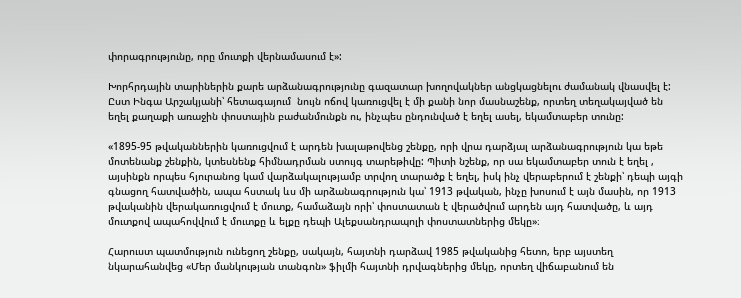փորագրությունը, որը մուտքի վերնամասում է»:

Խորհրդային տարիներին քարե արձանագրությունը գազատար խողովակներ անցկացնելու ժամանակ վնասվել է: Ըստ Ինգա Արշակյանի՝ հետագայում  նույն ոճով կառուցվել է մի քանի նոր մասնաշենք, որտեղ տեղակայված են եղել քաղաքի առաջին փոստային բաժանմունքն ու, ինչպես ընդունված է եղել ասել, եկամտաբեր տունը:

«1895-95 թվականներին կառուցվում է արդեն խալաթովենց շենքը, որի վրա դարձյալ արձանագրություն կա եթե մոտենանք շենքին, կտեսնենք հիմնադրման ստույգ տարեթիվը: Պիտի նշենք, որ սա եկամտաբեր տուն է եղել , այսինքն որպես հյուրանոց կամ վարձակալությամբ տրվող տարածք է եղել, իսկ ինչ վերաբերում է շենքի՝ դեպի այգի գնացող հատվածին, ապա հստակ ևս մի արձանագրություն կա՝ 1913 թվական, ինչը խոսում է այն մասին, որ 1913 թվականին վերակառուցվում է մուտք, համաձայն որի՝ փոստատան է վերածվում արդեն այդ հատվածը, և այդ մուտքով ապահովվում է մուտքը և ելքը դեպի Ալեքսանդրապոլի փոստատներից մեկը»։

Հարուստ պատմություն ունեցող շենքը, սակայն, հայտնի դարձավ 1985 թվականից հետո, երբ այստեղ նկարահանվեց «Մեր մանկության տանգոն» ֆիլմի հայտնի դրվագներից մեկը, որտեղ վիճաբանում են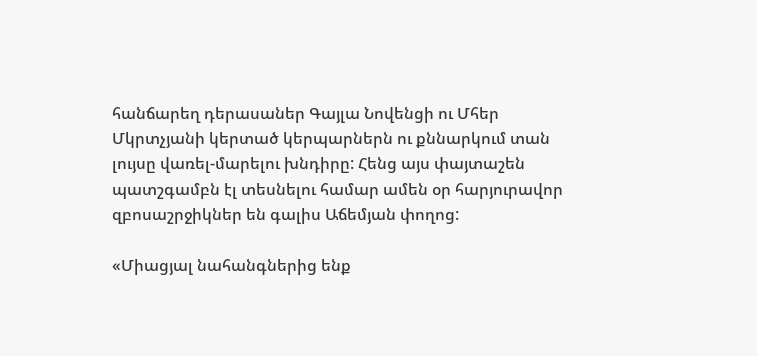հանճարեղ դերասաներ Գայլա Նովենցի ու Մհեր Մկրտչյանի կերտած կերպարներն ու քննարկում տան լույսը վառել-մարելու խնդիրը: Հենց այս փայտաշեն պատշգամբն էլ տեսնելու համար ամեն օր հարյուրավոր զբոսաշրջիկներ են գալիս Աճեմյան փողոց:

«Միացյալ նահանգներից ենք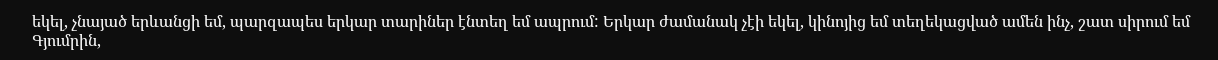եկել, չնայած երևանցի եմ, պարզապես երկար տարիներ էնտեղ եմ ապրում: Երկար ժամանակ չէի եկել, կինոյից եմ տեղեկացված ամեն ինչ, շատ սիրում եմ Գյումրին,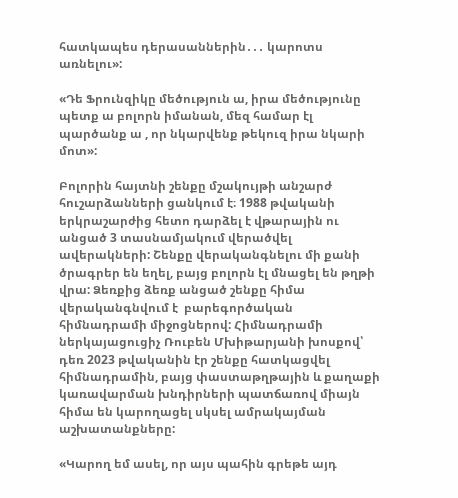հատկապես դերասաններին․․․ կարոտս առնելու»:

«Դե Ֆրունզիկը մեծություն ա, իրա մեծությունը պետք ա բոլորն իմանան, մեզ համար էլ պարծանք ա , որ նկարվենք թեկուզ իրա նկարի մոտ»:

Բոլորին հայտնի շենքը մշակույթի անշարժ հուշարձանների ցանկում է։ 1988 թվականի երկրաշարժից հետո դարձել է վթարային ու անցած 3 տասնամյակում վերածվել ավերակների: Շենքը վերականգնելու մի քանի ծրագրեր են եղել, բայց բոլորն էլ մնացել են թղթի վրա: Ձեռքից ձեռք անցած շենքը հիմա վերականգնվում է  բարեգործական  հիմնադրամի միջոցներով: Հիմնադրամի ներկայացուցիչ Ռուբեն Մխիթարյանի խոսքով՝ դեռ 2023 թվականին էր շենքը հատկացվել հիմնադրամին, բայց փաստաթղթային և քաղաքի կառավարման խնդիրների պատճառով միայն հիմա են կարողացել սկսել ամրակայման աշխատանքները:

«Կարող եմ ասել, որ այս պահին գրեթե այդ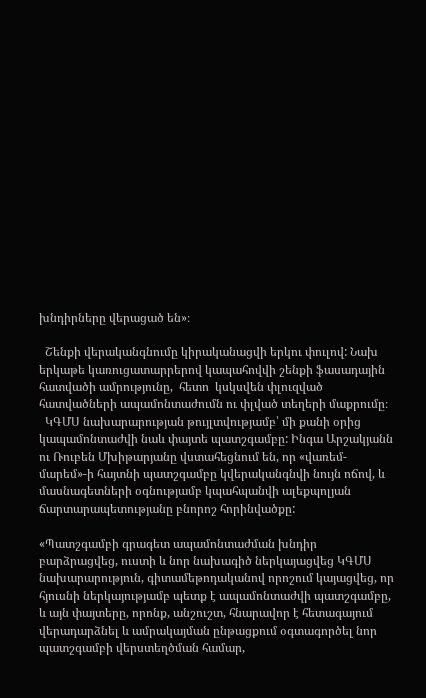խնդիրները վերացած են»։

  Շենքի վերականգնումը կիրականացվի երկու փուլով: Նախ երկաթե կառուցատարրերով կապահովվի շենքի ֆասադային հատվածի ամրությունը,  հետո  կսկսվեն փլուզված հատվածների ապամոնտաժումն ու փլված տեղերի մաքրումը։
  ԿԳՄՍ նախարարության թույլտվությամբ՝ մի քանի օրից կապամոնտաժվի նաև փայտե պատշգամբը: Ինգա Արշակյանն ու Ռուբեն Մխիթարյանը վստահեցնում են, որ «վառեմ-մարեմ»-ի հայտնի պատշգամբը կվերականգնվի նույն ոճով, և մասնագետների օգնությամբ կպահպանվի ալեքպոլյան ճարտարապետությանը բնորոշ հորինվածքը:

«Պատշգամբի գրագետ ապամոնտաժման խնդիր բարձրացվեց, ուստի և նոր նախագիծ ներկայացվեց ԿԳՄՍ նախարարություն, գիտամեթոդականով որոշում կայացվեց, որ հյուսնի ներկայությամբ պետք է ապամոնտաժվի պատշգամբը,  և այն փայտերը, որոնք, անշուշտ, հնարավոր է հետագայում  վերադարձնել և ամրակայման ընթացքում օգտագործել նոր պատշգամբի վերստեղծման համար,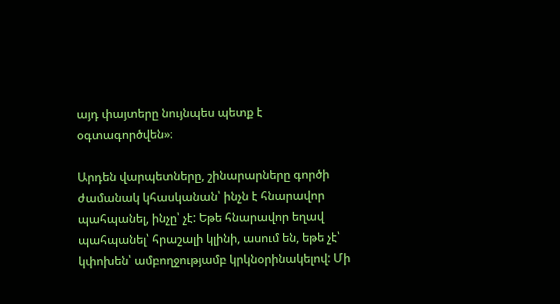այդ փայտերը նույնպես պետք է օգտագործվեն»։

Արդեն վարպետները, շինարարները գործի ժամանակ կհասկանան՝ ինչն է հնարավոր պահպանել, ինչը՝ չէ: Եթե հնարավոր եղավ պահպանել՝ հրաշալի կլինի, ասում են, եթե չէ՝ կփոխեն՝ ամբողջությամբ կրկնօրինակելով: Մի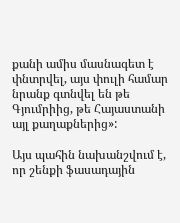քանի ամիս մասնագետ է փնտրվել, այս փուլի համար նրանք գտնվել են թե Գյումրիից, թե Հայաստանի այլ քաղաքներից»:

Այս պահին նախանշվում է, որ շենքի ֆասադային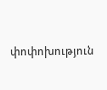փոփոխություն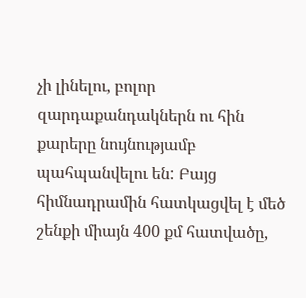չի լինելու, բոլոր զարդաքանդակներն ու հին քարերը նույնությամբ պահպանվելու են: Բայց հիմնադրամին հատկացվել է մեծ շենքի միայն 400 քմ հատվածը,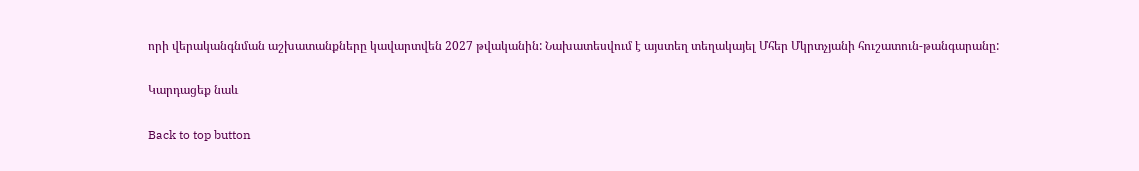որի վերականգնման աշխատանքները կավարտվեն 2027 թվականին: Նախատեսվում է այստեղ տեղակայել Մհեր Մկրտչյանի հուշատուն-թանգարանը:

Կարդացեք նաև

Back to top button